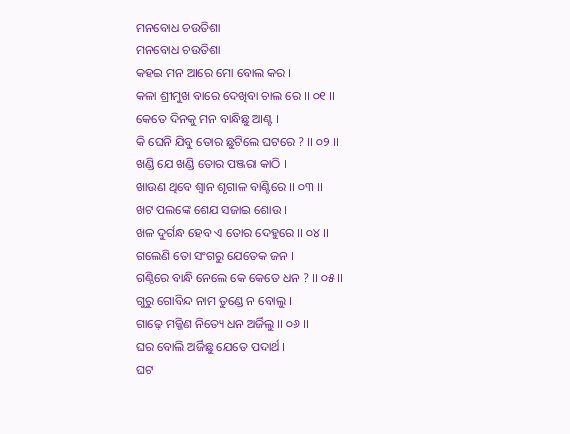ମନବୋଧ ଚଉତିଶା
ମନବୋଧ ଚଉତିଶା
କହଇ ମନ ଆରେ ମୋ ବୋଲ କର ।
କଳା ଶ୍ରୀମୁଖ ବାରେ ଦେଖିବା ଚାଲ ରେ ।। ୦୧ ।।
କେତେ ଦିନକୁ ମନ ବାନ୍ଧିଛୁ ଆଣ୍ଟ ।
କି ଘେନି ଯିବୁ ତୋର ଛୁଟିଲେ ଘଟରେ ? ।। ୦୨ ।।
ଖଣ୍ଡି ଯେ ଖଣ୍ଡି ତୋର ପଞ୍ଜରା କାଠି ।
ଖାଉଣ ଥିବେ ଶ୍ଵାନ ଶୃଗାଳ ବାଣ୍ଟିରେ ।। ୦୩ ।।
ଖଟ ପଲଙ୍କେ ଶେଯ ସଜାଇ ଶୋଉ ।
ଖଳ ଦୁର୍ଗନ୍ଧ ହେବ ଏ ତୋର ଦେହୁରେ ।। ୦୪ ।।
ଗଲେଣି ତୋ ସଂଗରୁ ଯେତେକ ଜନ ।
ଗଣ୍ଠିରେ ବାନ୍ଧି ନେଲେ କେ କେତେ ଧନ ? ।। ୦୫ ।।
ଗୁରୁ ଗୋବିନ୍ଦ ନାମ ତୁଣ୍ଡେ ନ ବୋଲୁ ।
ଗାଢ଼େ ମଜ୍ଜିଣ ନିତ୍ୟେ ଧନ ଅର୍ଜିଲୁ ।। ୦୬ ।।
ଘର ବୋଲି ଅର୍ଜିଛୁ ଯେତେ ପଦାର୍ଥ ।
ଘଟ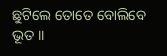ଛୁଟିଲେ ତୋତେ ବୋଲିବେ ଭୂତ ।।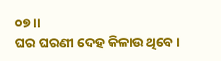୦୭ ।।
ଘର ଘରଣୀ ଦେହ କିଳାଉ ଥିବେ ।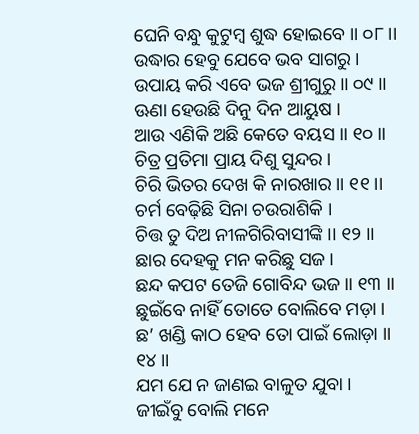ଘେନି ବନ୍ଧୁ କୁଟୁମ୍ବ ଶୁଦ୍ଧ ହୋଇବେ ।। ୦୮ ।।
ଉଦ୍ଧାର ହେବୁ ଯେବେ ଭବ ସାଗରୁ ।
ଉପାୟ କରି ଏବେ ଭଜ ଶ୍ରୀଗୁରୁ ।। ୦୯ ।।
ଊଣା ହେଉଛି ଦିନୁ ଦିନ ଆୟୁଷ ।
ଆଉ ଏଣିକି ଅଛି କେତେ ବୟସ ।। ୧୦ ।।
ଚିତ୍ର ପ୍ରତିମା ପ୍ରାୟ ଦିଶୁ ସୁନ୍ଦର ।
ଚିରି ଭିତର ଦେଖ କି ନାରଖାର ।। ୧୧ ।।
ଚର୍ମ ବେଢ଼ିଛି ସିନା ଚଉରାଶିକି ।
ଚିତ୍ତ ତୁ ଦିଅ ନୀଳଗିରିବାସୀଙ୍କି ।। ୧୨ ।।
ଛାର ଦେହକୁ ମନ କରିଛୁ ସଜ ।
ଛନ୍ଦ କପଟ ତେଜି ଗୋବିନ୍ଦ ଭଜ ।। ୧୩ ।।
ଛୁଇଁବେ ନାହିଁ ତୋତେ ବୋଲିବେ ମଡ଼ା ।
ଛ’ ଖଣ୍ଡି କାଠ ହେବ ତୋ ପାଇଁ ଲୋଡ଼ା ।। ୧୪ ।।
ଯମ ଯେ ନ ଜାଣଇ ବାଳୁତ ଯୁବା ।
ଜୀଇଁବୁ ବୋଲି ମନେ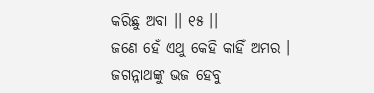କରିଛୁ ଅବା ।। ୧୫ ।।
ଜଣେ ହେଁ ଏଥୁ କେହି କାହିଁ ଅମର ।
ଜଗନ୍ନାଥଙ୍କୁ ଭଜ ହେବୁ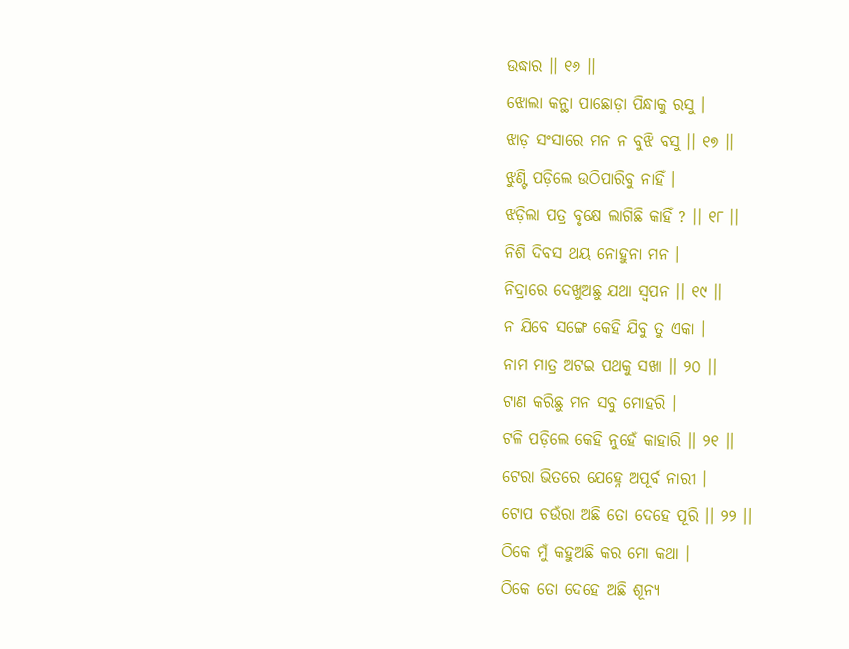ଉଦ୍ଧାର ।। ୧୬ ।।
ଝୋଲା କନ୍ଥା ପାଛୋଡ଼ା ପିନ୍ଧାକୁ ରସୁ ।
ଝାଡ଼ ସଂସାରେ ମନ ନ ବୁଝି ବସୁ ।। ୧୭ ।।
ଝୁଣ୍ଟି ପଡ଼ିଲେ ଉଠିପାରିବୁ ନାହିଁ ।
ଝଡ଼ିଲା ପତ୍ର ବୃକ୍ଷେ ଲାଗିଛି କାହିଁ ? ।। ୧୮ ।।
ନିଶି ଦିବସ ଥୟ ନୋହୁନା ମନ ।
ନିଦ୍ରାରେ ଦେଖୁଅଛୁ ଯଥା ସ୍ବପନ ।। ୧୯ ।।
ନ ଯିବେ ସଙ୍ଗେ କେହି ଯିବୁ ତୁ ଏକା ।
ନାମ ମାତ୍ର ଅଟଇ ପଥକୁ ସଖା ।। ୨୦ ।।
ଟାଣ କରିଛୁ ମନ ସବୁ ମୋହରି ।
ଟଳି ପଡ଼ିଲେ କେହି ନୁହେଁ କାହାରି ।। ୨୧ ।।
ଟେରା ଭିତରେ ଯେହ୍ନେ ଅପୂର୍ବ ନାରୀ ।
ଟୋପ ଚଉଁରା ଅଛି ତୋ ଦେହେ ପୂରି ।। ୨୨ ।।
ଠିକେ ମୁଁ କହୁଅଛି କର ମୋ କଥା ।
ଠିକେ ତୋ ଦେହେ ଅଛି ଶୂନ୍ୟ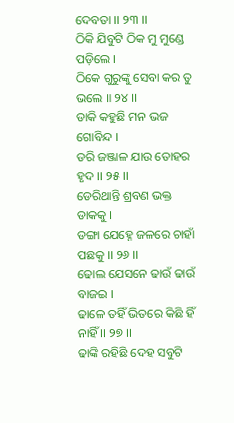ଦେବତା ।। ୨୩ ।।
ଠିକି ଯିବୁଟି ଠିକ ମୁ ମୁଣ୍ଡେ ପଡ଼ିଲେ ।
ଠିକେ ଗୁରୁଙ୍କୁ ସେବା କର ତୁ ଭଲେ ॥ ୨୪ ।।
ଡାକି କହୁଛି ମନ ଭଜ ଗୋବିନ୍ଦ ।
ଡରି ଜଞ୍ଜାଳ ଯାଉ ତୋହର ହୃଦ ।। ୨୫ ।।
ଡେରିଥାନ୍ତି ଶ୍ରବଣ ଭକ୍ତ ଡାକକୁ ।
ଡଙ୍ଗା ଯେହ୍ନେ ଜଳରେ ଚାହାଁ ପଛକୁ ।। ୨୬ ।।
ଢୋଲ ଯେସନେ ଢାଉଁ ଢାଉଁ ବାଜଇ ।
ଢାଳେ ତହିଁ ଭିତରେ କିଛି ହିଁ ନାହିଁ ।। ୨୭ ।।
ଢାଙ୍କି ରହିଛି ଦେହ ସବୁଟି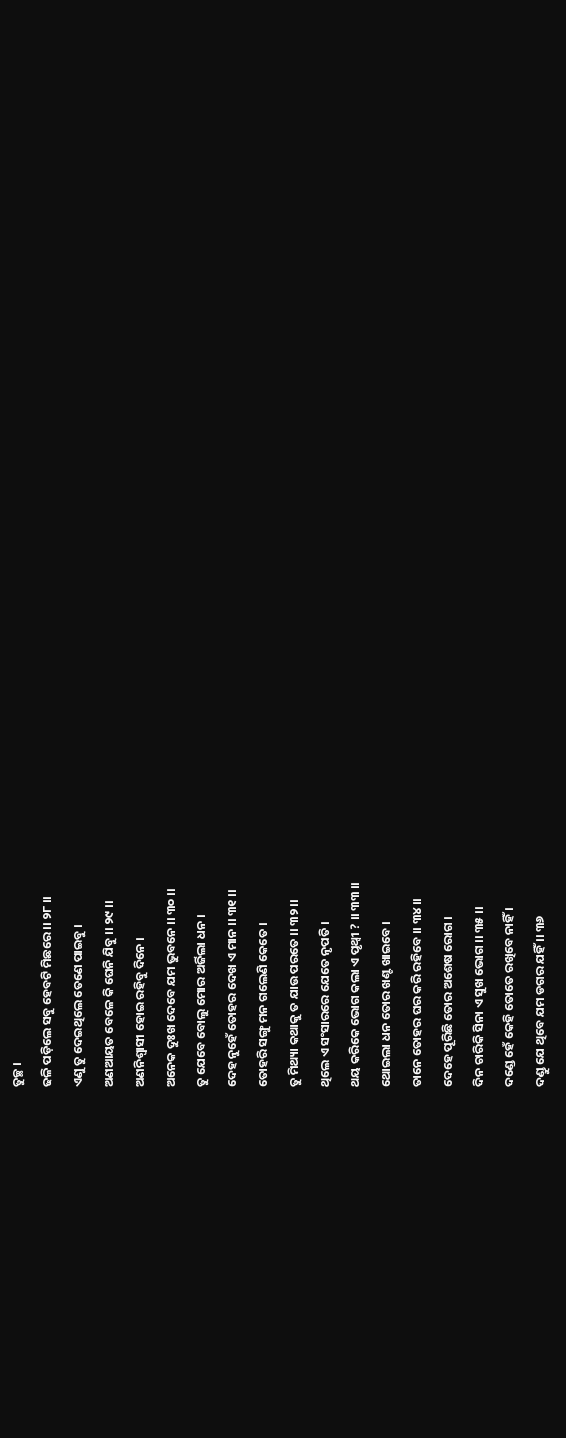ତୁଚ୍ଛ ।
ଢଳି ପଡ଼ିଲେ ସବୁ ହେବଟି ମିଛରେ ।। ୨୮ ।।
ଏଣୁ ତୁ ଦେଇଥିଲେ ତେଣେ ପାଇବୁ ।
ଅଣଆୟତ ବେଳେ କି ଘେନି ଯିବୁ ।। ୨୯ ।।
ଅଣନିଶ୍ୱାସୀ ହୋଇ ରହିବୁ ଦିନେ ।
ଅନେକ ଦୁଃଖ ଦେବେ ଯମ ଭୁବନେ ।। ୩୦ ।।
ତୁ ଯେବେ ବୋଲୁ ମୋର ଅର୍ଜିଲା ଧନ ।
ଦେହ ନୁହେଁ ତୋହର ଦେଖ ଏ ମାନ ।। ୩୧ ।।
ତୋହରି ସଙ୍ଗୁ ମନ ଗଲେଣି କେତେ ।
ତୁ ମିଥ୍ୟା କଥାକୁ ତ ଯାଉ ପରତେ ।। ୩୨ ।।
ଥିଲେ ଏ ସଂସାରରେ ଯେତେ ନୃପତି ।
ଥୟ କରିକେ ଭୋଗ କଲା ଏ ପୃଥ୍ବୀ ? ।। ୩୩ ।।
ଥୋଇଲା ଧନ ତୋର ଖଣ୍ଟ ଖାଇବେ ।
ତାନେ ତୋହର ଘର କରି ରହିବେ ।। ୩୪ ।।
ଦେହେ ପୂରିଛି ତୋର ଅଶେଷ ରୋଗ ।
ଦିନ ଚାରିକି ସିନା ଏ ସୁଖ ଭୋଗ ।। ୩୫ ।।
ଦଣ୍ଡେ ହେଁ କେହି ତୋତେ ରଖିବେ ନାହିଁ ।
ଦଣ୍ଡୁ ଯେ ଥିବେ ଯମ ଡଗର ଯହିଁ ।। ୩୬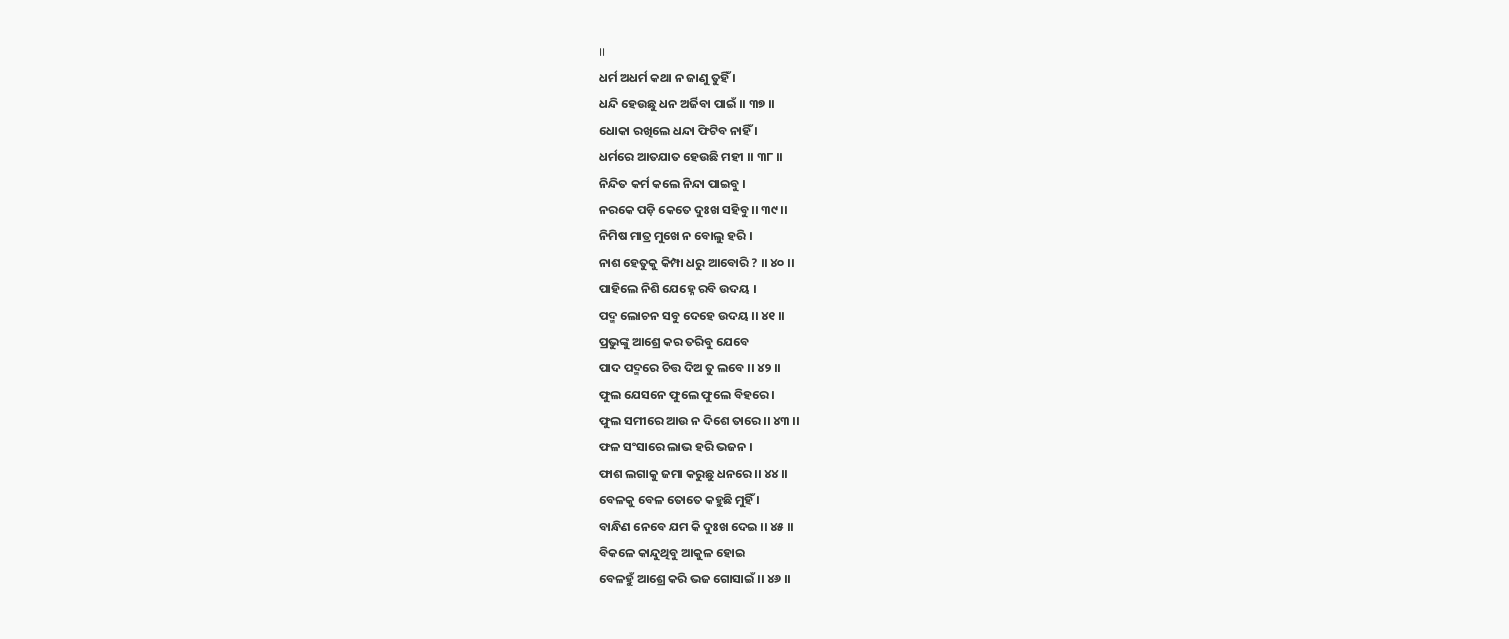।।
ଧର୍ମ ଅଧର୍ମ କଥା ନ ଜାଣୁ ତୁହିଁ ।
ଧନ୍ଦି ହେଉଛୁ ଧନ ଅର୍ଜିବା ପାଇଁ ।। ୩୭ ।।
ଧୋକା ରଖିଲେ ଧନ୍ଦା ଫିଟିବ ନାହିଁ ।
ଧର୍ମରେ ଆତଯାତ ହେଉଛି ମହୀ ।। ୩୮ ।।
ନିନ୍ଦିତ କର୍ମ କଲେ ନିନ୍ଦା ପାଇବୁ ।
ନରକେ ପଡ଼ି କେତେ ଦୁଃଖ ସହିବୁ ।। ୩୯ ।।
ନିମିଷ ମାତ୍ର ମୁଖେ ନ ବୋଲୁ ହରି ।
ନାଶ ହେତୁକୁ କିମ୍ପା ଧରୁ ଆବୋରି ? ।। ୪୦ ।।
ପାହିଲେ ନିଶି ଯେହ୍ନେ ରବି ଉଦୟ ।
ପଦ୍ମ ଲୋଚନ ସବୁ ଦେହେ ଉଦୟ ।। ୪୧ ।।
ପ୍ରଭୁଙ୍କୁ ଆଶ୍ରେ କର ତରିବୁ ଯେବେ
ପାଦ ପଦ୍ମରେ ଚିତ୍ତ ଦିଅ ତୁ ଲବେ ।। ୪୨ ।।
ଫୁଲ ଯେସନେ ଫୁଲେ ଫୁଲେ ବିହରେ ।
ଫୁଲ ସମୀରେ ଆଉ ନ ଦିଶେ ତାରେ ।। ୪୩ ।।
ଫଳ ସଂସାରେ ଲାଭ ହରି ଭଜନ ।
ଫାଶ ଲଗାକୁ ଜମା କରୁଛୁ ଧନରେ ।। ୪୪ ।।
ବେଳକୁ ବେଳ ତୋତେ କହୁଛି ମୁହିଁ ।
ବାନ୍ଧିଣ ନେବେ ଯମ କି ଦୁଃଖ ଦେଇ ।। ୪୫ ।।
ବିକଳେ କାନ୍ଦୁଥିବୁ ଆକୁଳ ହୋଇ
ବେଳହୁଁ ଆଶ୍ରେ କରି ଭଜ ଗୋସାଇଁ ।। ୪୬ ।।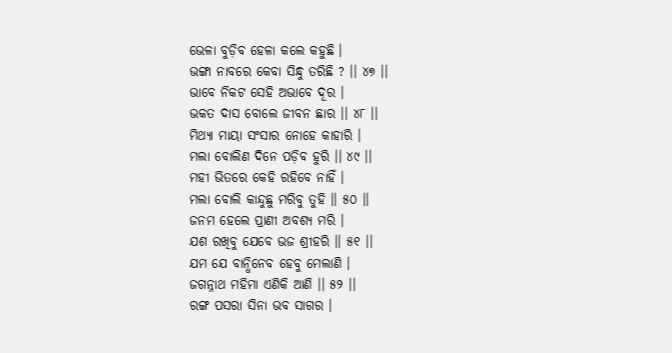ଭେଳା ବୁଡ଼ିବ ହେଳା କଲେ କହୁଛି ।
ଭଙ୍ଗା ନାବରେ କେବା ସିନ୍ଧୁ ତରିଛି ? ।। ୪୭ ।।
ଭାବେ ନିକଟ ସେହି ଅଭାବେ ଦୂର ।
ଭକତ ଦାସ ବୋଲେ ଜୀବନ ଛାର ।। ୪୮ ।।
ମିଥ୍ୟା ମାୟା ସଂସାର ନୋହେ କାହାରି ।
ମଲା ବୋଲିଣ ଦିନେ ପଡ଼ିବ ହୁରି ।। ୪୯ ।।
ମହୀ ଭିତରେ କେହି ରହିବେ ନାହିଁ ।
ମଲା ବୋଲି କାନ୍ଦୁଛୁ ମରିବୁ ତୁହି ।। ୫୦ ।।
ଜନମ ହେଲେ ପ୍ରାଣୀ ଅବଶ୍ୟ ମରି ।
ଯଶ ରଖିବୁ ଯେବେ ଭଜ ଶ୍ରୀହରି ।। ୫୧ ।।
ଯମ ଯେ ବାନ୍ଧିନେବ ହେବୁ ମେଲାଣି ।
ଜଗନ୍ନାଥ ମହିମା ଏଣିକି ଆଣି ।। ୫୨ ।।
ରଙ୍ଗ ପସରା ସିନା ଭବ ସାଗର ।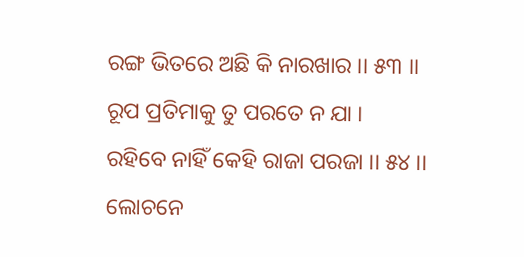ରଙ୍ଗ ଭିତରେ ଅଛି କି ନାରଖାର ।। ୫୩ ।।
ରୂପ ପ୍ରତିମାକୁ ତୁ ପରତେ ନ ଯା ।
ରହିବେ ନାହିଁ କେହି ରାଜା ପରଜା ।। ୫୪ ।।
ଲୋଚନେ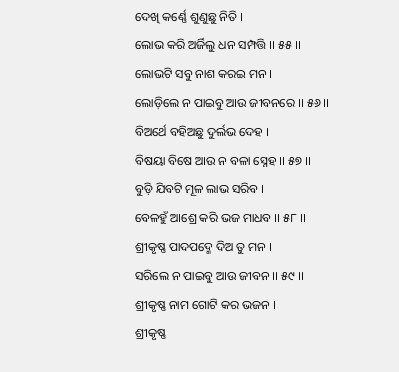ଦେଖି କର୍ଣ୍ଣେ ଶୁଣୁଛୁ ନିତି ।
ଲୋଭ କରି ଅର୍ଜିଲୁ ଧନ ସମ୍ପତ୍ତି ।। ୫୫ ।।
ଲୋଭଟି ସବୁ ନାଶ କରଇ ମନ ।
ଲୋଡ଼ିଲେ ନ ପାଇବୁ ଆଉ ଜୀବନରେ ।। ୫୬ ।।
ବିଅର୍ଥେ ବହିଅଛୁ ଦୁର୍ଲଭ ଦେହ ।
ବିଷୟା ବିଷେ ଆଉ ନ ବଳା ସ୍ନେହ ।। ୫୭ ।।
ବୁଡ଼ି ଯିବଟି ମୂଳ ଲାଭ ସରିବ ।
ବେଳହୁଁ ଆଶ୍ରେ କରି ଭଜ ମାଧବ ।। ୫୮ ।।
ଶ୍ରୀକୃଷ୍ଣ ପାଦପଦ୍ମେ ଦିଅ ତୁ ମନ ।
ସରିଲେ ନ ପାଇବୁ ଆଉ ଜୀବନ ।। ୫୯ ।।
ଶ୍ରୀକୃଷ୍ଣ ନାମ ଗୋଟି କର ଭଜନ ।
ଶ୍ରୀକୃଷ୍ଣ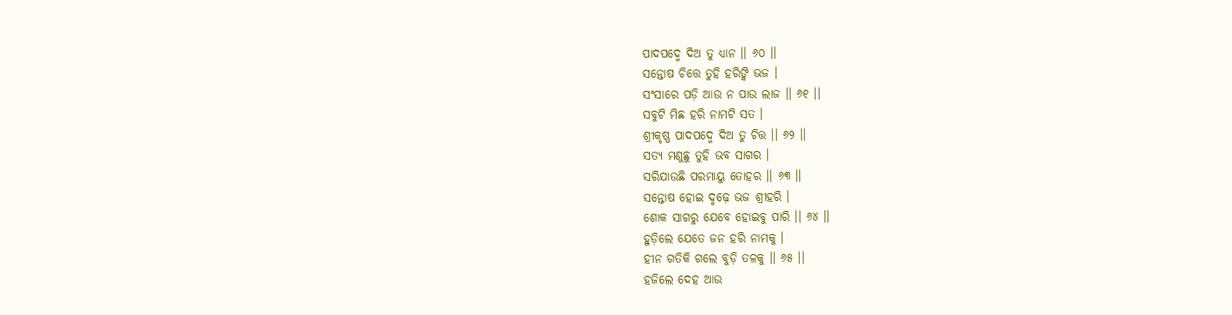ପାଦପଦ୍ମେ ଦିଅ ତୁ ଧ୍ୟାନ ।। ୬୦ ।।
ସନ୍ତୋଷ ଚିତ୍ତେ ତୁହି ହରିଙ୍କି ଭଜ ।
ସଂସାରେ ପଡ଼ି ଆଉ ନ ପାଉ ଲାଜ ।। ୬୧ ।।
ସବୁଟି ମିଛ ହରି ନାମଟି ସତ ।
ଶ୍ରୀକୃଷ୍ଣ ପାଦପଦ୍ମେ ଦିଅ ତୁ ଚିତ୍ତ ।। ୬୨ ।।
ସତ୍ୟ ମଣୁଛୁ ତୁହି ଭବ ସାଗର ।
ସରିଯାଉଛି ପରମାୟୁ ତୋହର ।। ୬୩ ।।
ସନ୍ତୋଷ ହୋଇ ଦୃଢ଼େ ଭଜ ଶ୍ରୀହରି ।
ଶୋକ ସାଗରୁ ଯେବେ ହୋଇବୁ ପାରି ।। ୬୪ ।।
ହୁଡ଼ିଲେ ଯେତେ ଜନ ହରି ନାମକୁ ।
ହୀନ ଗତିକି ଗଲେ ବୁଡ଼ି ତଳକୁ ।। ୬୫ ।।
ହଜିଲେ ଦେହ ଆଉ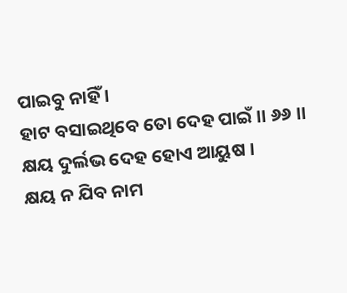ପାଇବୁ ନାହିଁ ।
ହାଟ ବସାଇଥିବେ ତୋ ଦେହ ପାଇଁ ।। ୬୬ ।।
କ୍ଷୟ ଦୁର୍ଲଭ ଦେହ ହୋଏ ଆୟୁଷ ।
କ୍ଷୟ ନ ଯିବ ନାମ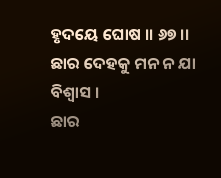ହୃଦୟେ ଘୋଷ ।। ୬୭ ।।
ଛାର ଦେହକୁ ମନ ନ ଯା ବିଶ୍ୱାସ ।
ଛାର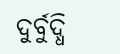ଦୁର୍ବୁଦ୍ଧି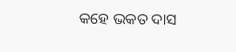କହେ ଭକତ ଦାସ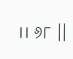।। ୬୮ ।।